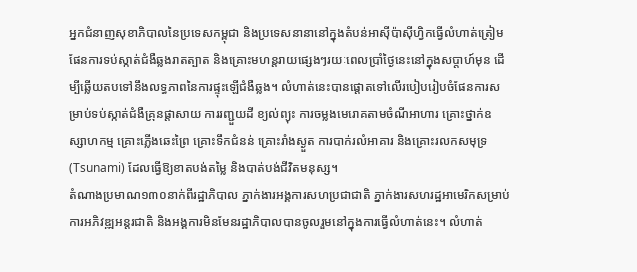អ្នកជំនាញសុខាភិបាលនៃប្រទេសកម្ពុជា និងប្រទេសនានានៅក្នុងតំបន់អាស៊ីប៉ាស៊ីហ្វិកធ្វើលំហាត់ត្រៀមផែនការទប់ស្កាត់ជំងឺឆ្លងរាតត្បាត និងគ្រោះមហន្តរាយផ្សេងៗរយៈពេលប្រាំថ្ងៃនេះនៅក្នុងសប្តាហ៍មុន ដើម្បីឆ្លើយតបទៅនឹងលទ្ធភាពនៃការផ្ទុះឡើជំងឺឆ្លង។ លំហាត់នេះបានផ្តោតទៅលើរបៀបរៀបចំផែនការសម្រាប់ទប់ស្កាត់ជំងឺគ្រុនផ្តាសាយ ការរញ្ជួយដី ខ្យល់ព្យុះ ការចម្លងមេរោគតាមចំណីអាហារ គ្រោះថ្នាក់ឧស្សាហកម្ម គ្រោះភ្លើងឆេះព្រៃ គ្រោះទឹកជំនន់ គ្រោះរាំងស្ងួត ការបាក់រលំអាគារ និងគ្រោះរលកសមុទ្រ (Tsunami) ដែលធ្វើឱ្យខាតបង់តម្លៃ និងបាត់បង់ជីវិតមនុស្ស។
តំណាងប្រមាណ១៣០នាក់ពីរដ្ឋាភិបាល ភ្នាក់ងារអង្គការសហប្រជាជាតិ ភ្នាក់ងារសហរដ្ឋអាមេរិកសម្រាប់ការអភិវឌ្ឍអន្តរជាតិ និងអង្គការមិនមែនរដ្ឋាភិបាលបានចូលរួមនៅក្នុងការធ្វើលំហាត់នេះ។ លំហាត់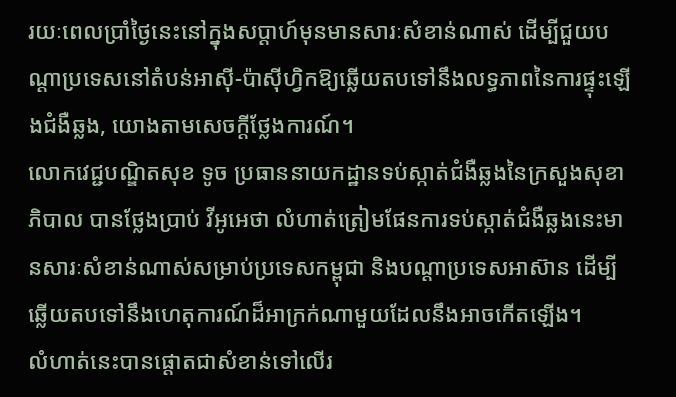រយៈពេលប្រាំថ្ងៃនេះនៅក្នុងសប្តាហ៍មុនមានសារៈសំខាន់ណាស់ ដើម្បីជួយបណ្តាប្រទេសនៅតំបន់អាស៊ី-ប៉ាស៊ីហ្វិកឱ្យឆ្លើយតបទៅនឹងលទ្ធភាពនៃការផ្ទុះឡើងជំងឺឆ្លង, យោងតាមសេចក្តីថ្លែងការណ៍។
លោកវេជ្ជបណ្ឌិតសុខ ទូច ប្រធាននាយកដ្ឋានទប់ស្កាត់ជំងឺឆ្លងនៃក្រសួងសុខាភិបាល បានថ្លែងប្រាប់ វីអូអេថា លំហាត់ត្រៀមផែនការទប់ស្កាត់ជំងឺឆ្លងនេះមានសារៈសំខាន់ណាស់សម្រាប់ប្រទេសកម្ពុជា និងបណ្តាប្រទេសអាស៊ាន ដើម្បីឆ្លើយតបទៅនឹងហេតុការណ៍ដ៏អាក្រក់ណាមួយដែលនឹងអាចកើតឡើង។
លំហាត់នេះបានផ្តោតជាសំខាន់ទៅលើរ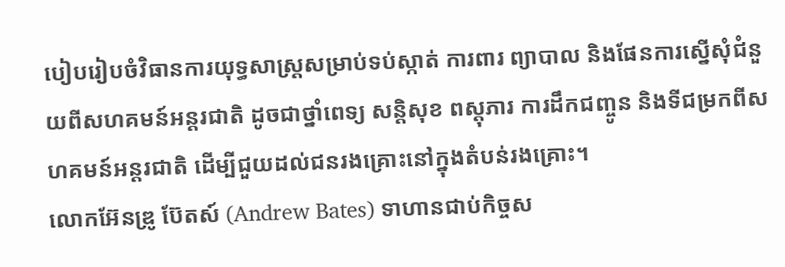បៀបរៀបចំវិធានការយុទ្ធសាស្ត្រសម្រាប់ទប់ស្កាត់ ការពារ ព្យាបាល និងផែនការស្នើសុំជំនួយពីសហគមន៍អន្តរជាតិ ដូចជាថ្នាំពេទ្យ សន្តិសុខ ពស្តុភារ ការដឹកជញ្ចូន និងទីជម្រកពីសហគមន៍អន្តរជាតិ ដើម្បីជួយដល់ជនរងគ្រោះនៅក្នុងតំបន់រងគ្រោះ។
លោកអ៊ែនឌ្រូ ប៊ែតស៍ (Andrew Bates) ទាហានជាប់កិច្ចស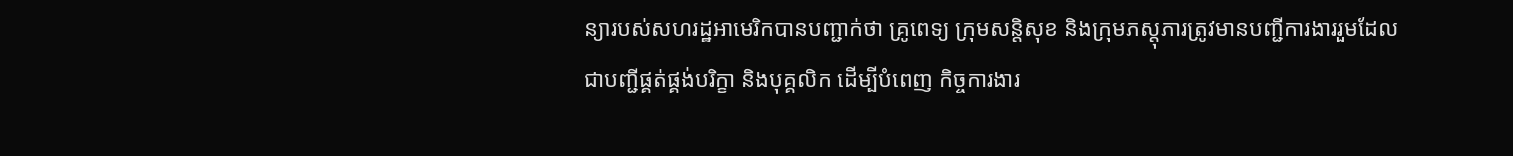ន្យារបស់សហរដ្ឋអាមេរិកបានបញ្ជាក់ថា គ្រូពេទ្យ ក្រុមសន្តិសុខ និងក្រុមភស្តុភារត្រូវមានបញ្ជីការងាររួមដែលជាបញ្ជីផ្គត់ផ្គង់បរិក្ខា និងបុគ្គលិក ដើម្បីបំពេញ កិច្ចការងារ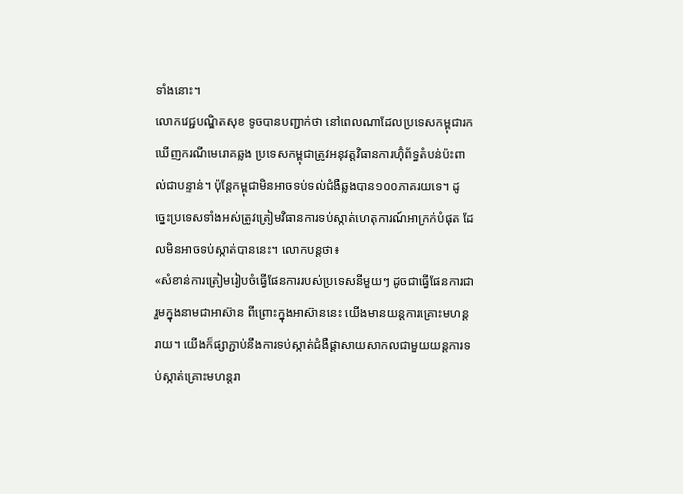ទាំងនោះ។
លោកវេជ្ជបណ្ឌិតសុខ ទូចបានបញ្ជាក់ថា នៅពេលណាដែលប្រទេសកម្ពុជារកឃើញករណីមេរោគឆ្លង ប្រទេសកម្ពុជាត្រូវអនុវត្តវិធានការហ៊ុំព័ទ្ធតំបន់ប៉ះពាល់ជាបន្ទាន់។ ប៉ុន្តែកម្ពុជាមិនអាចទប់ទល់ជំងឺឆ្លងបាន១០០ភាគរយទេ។ ដូច្នេះប្រទេសទាំងអស់ត្រូវត្រៀមវិធានការទប់ស្កាត់ហេតុការណ៍អាក្រក់បំផុត ដែលមិនអាចទប់ស្កាត់បាននេះ។ លោកបន្តថា៖
«សំខាន់ការត្រៀមរៀបចំធ្វើផែនការរបស់ប្រទេសនីមួយៗ ដូចជាធ្វើផែនការជារួមក្នុងនាមជាអាស៊ាន ពីព្រោះក្នុងអាស៊ាននេះ យើងមានយន្តការគ្រោះមហន្តរាយ។ យើងក៏ផ្សាភ្ជាប់នឹងការទប់ស្កាត់ជំងឺផ្តាសាយសាកលជាមួយយន្តការទប់ស្កាត់គ្រោះមហន្តរា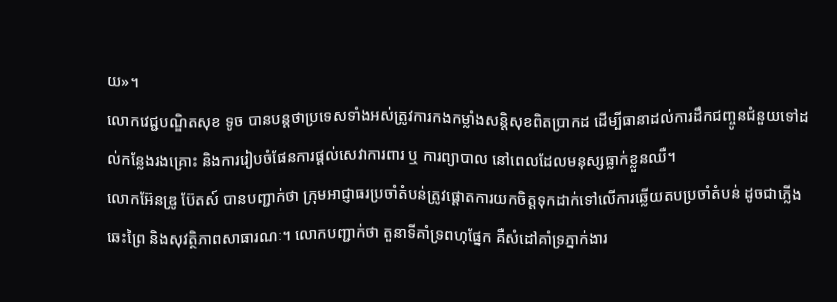យ»។
លោកវេជ្ជបណ្ឌិតសុខ ទូច បានបន្តថាប្រទេសទាំងអស់ត្រូវការកងកម្លាំងសន្តិសុខពិតប្រាកដ ដើម្បីធានាដល់ការដឹកជញ្ចូនជំនួយទៅដល់កន្លែងរងគ្រោះ និងការរៀបចំផែនការផ្តល់សេវាការពារ ឬ ការព្យាបាល នៅពេលដែលមនុស្សធ្លាក់ខ្លួនឈឺ។
លោកអ៊ែនឌ្រូ ប៊ែតស៍ បានបញ្ជាក់ថា ក្រុមអាជ្ញាធរប្រចាំតំបន់ត្រូវផ្តោតការយកចិត្តទុកដាក់ទៅលើការឆ្លើយតបប្រចាំតំបន់ ដូចជាភ្លើងឆេះព្រៃ និងសុវត្ថិភាពសាធារណៈ។ លោកបញ្ជាក់ថា តួនាទីគាំទ្រពហុផ្នែក គឺសំដៅគាំទ្រភ្នាក់ងារ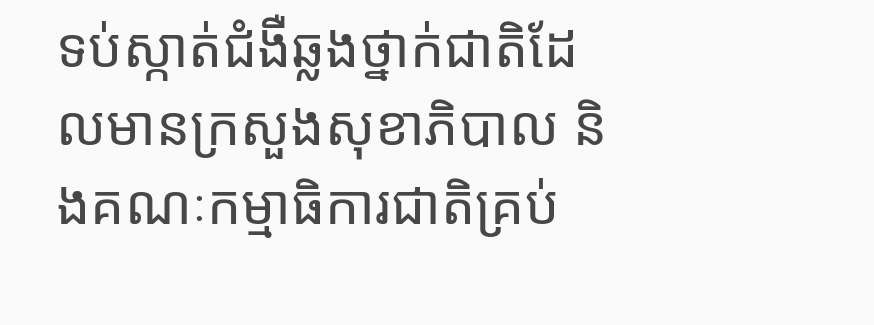ទប់ស្កាត់ជំងឺឆ្លងថ្នាក់ជាតិដែលមានក្រសួងសុខាភិបាល និងគណៈកម្មាធិការជាតិគ្រប់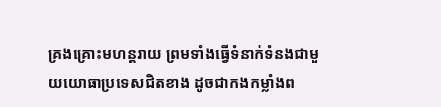គ្រងគ្រោះមហន្តរាយ ព្រមទាំងធ្វើទំនាក់ទំនងជាមួយយោធាប្រទេសជិតខាង ដូចជាកងកម្លាំងព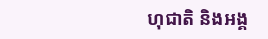ហុជាតិ និងអង្គ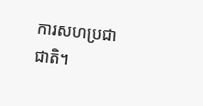ការសហប្រជាជាតិ។